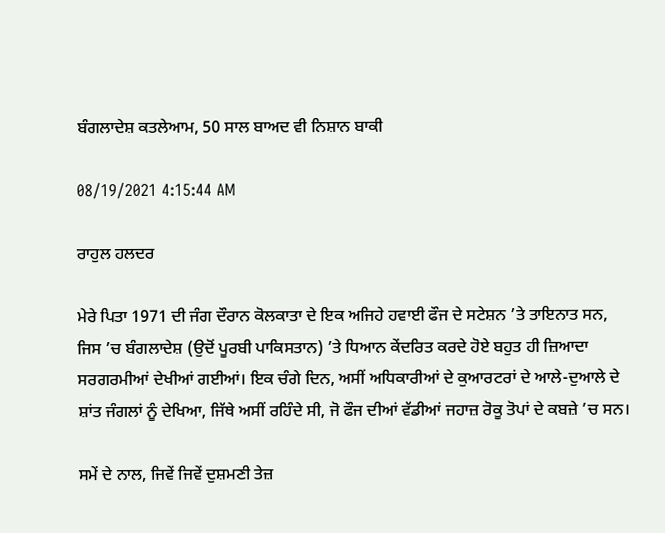ਬੰਗਲਾਦੇਸ਼ ਕਤਲੇਆਮ, 50 ਸਾਲ ਬਾਅਦ ਵੀ ਨਿਸ਼ਾਨ ਬਾਕੀ

08/19/2021 4:15:44 AM

ਰਾਹੁਲ ਹਲਦਰ

ਮੇਰੇ ਪਿਤਾ 1971 ਦੀ ਜੰਗ ਦੌਰਾਨ ਕੋਲਕਾਤਾ ਦੇ ਇਕ ਅਜਿਹੇ ਹਵਾਈ ਫੌਜ ਦੇ ਸਟੇਸ਼ਨ ’ਤੇ ਤਾਇਨਾਤ ਸਨ, ਜਿਸ ’ਚ ਬੰਗਲਾਦੇਸ਼ (ਉਦੋਂ ਪੂਰਬੀ ਪਾਕਿਸਤਾਨ) ’ਤੇ ਧਿਆਨ ਕੇਂਦਰਿਤ ਕਰਦੇ ਹੋਏ ਬਹੁਤ ਹੀ ਜ਼ਿਆਦਾ ਸਰਗਰਮੀਆਂ ਦੇਖੀਆਂ ਗਈਆਂ। ਇਕ ਚੰਗੇ ਦਿਨ, ਅਸੀਂ ਅਧਿਕਾਰੀਆਂ ਦੇ ਕੁਆਰਟਰਾਂ ਦੇ ਆਲੇ-ਦੁਆਲੇ ਦੇ ਸ਼ਾਂਤ ਜੰਗਲਾਂ ਨੂੰ ਦੇਖਿਆ, ਜਿੱਥੇ ਅਸੀਂ ਰਹਿੰਦੇ ਸੀ, ਜੋ ਫੌਜ ਦੀਆਂ ਵੱਡੀਆਂ ਜਹਾਜ਼ ਰੋਕੂ ਤੋਪਾਂ ਦੇ ਕਬਜ਼ੇ ’ਚ ਸਨ।

ਸਮੇਂ ਦੇ ਨਾਲ, ਜਿਵੇਂ ਜਿਵੇਂ ਦੁਸ਼ਮਣੀ ਤੇਜ਼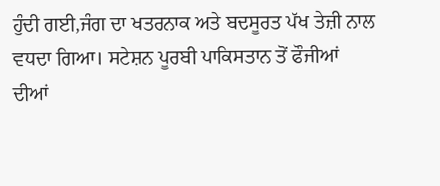ਹੁੰਦੀ ਗਈ,ਜੰਗ ਦਾ ਖਤਰਨਾਕ ਅਤੇ ਬਦਸੂਰਤ ਪੱਖ ਤੇਜ਼ੀ ਨਾਲ ਵਧਦਾ ਗਿਆ। ਸਟੇਸ਼ਨ ਪੂਰਬੀ ਪਾਕਿਸਤਾਨ ਤੋਂ ਫੌਜੀਆਂ ਦੀਆਂ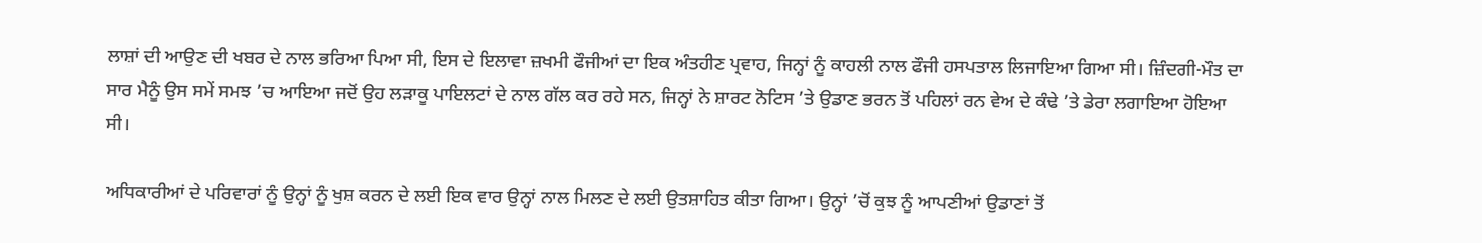ਲਾਸ਼ਾਂ ਦੀ ਆਉਣ ਦੀ ਖਬਰ ਦੇ ਨਾਲ ਭਰਿਆ ਪਿਆ ਸੀ, ਇਸ ਦੇ ਇਲਾਵਾ ਜ਼ਖਮੀ ਫੌਜੀਆਂ ਦਾ ਇਕ ਅੰਤਹੀਣ ਪ੍ਰਵਾਹ, ਜਿਨ੍ਹਾਂ ਨੂੰ ਕਾਹਲੀ ਨਾਲ ਫੌਜੀ ਹਸਪਤਾਲ ਲਿਜਾਇਆ ਗਿਆ ਸੀ। ਜ਼ਿੰਦਗੀ-ਮੌਤ ਦਾ ਸਾਰ ਮੈਨੂੰ ਉਸ ਸਮੇਂ ਸਮਝ ’ਚ ਆਇਆ ਜਦੋਂ ਉਹ ਲੜਾਕੂ ਪਾਇਲਟਾਂ ਦੇ ਨਾਲ ਗੱਲ ਕਰ ਰਹੇ ਸਨ, ਜਿਨ੍ਹਾਂ ਨੇ ਸ਼ਾਰਟ ਨੋਟਿਸ ’ਤੇ ਉਡਾਣ ਭਰਨ ਤੋਂ ਪਹਿਲਾਂ ਰਨ ਵੇਅ ਦੇ ਕੰਢੇ ’ਤੇ ਡੇਰਾ ਲਗਾਇਆ ਹੋਇਆ ਸੀ।

ਅਧਿਕਾਰੀਆਂ ਦੇ ਪਰਿਵਾਰਾਂ ਨੂੰ ਉਨ੍ਹਾਂ ਨੂੰ ਖੁਸ਼ ਕਰਨ ਦੇ ਲਈ ਇਕ ਵਾਰ ਉਨ੍ਹਾਂ ਨਾਲ ਮਿਲਣ ਦੇ ਲਈ ਉਤਸ਼ਾਹਿਤ ਕੀਤਾ ਗਿਆ। ਉਨ੍ਹਾਂ ’ਚੋਂ ਕੁਝ ਨੂੰ ਆਪਣੀਆਂ ਉਡਾਣਾਂ ਤੋਂ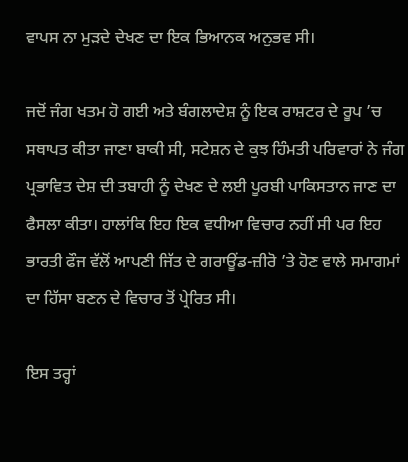ਵਾਪਸ ਨਾ ਮੁੜਦੇ ਦੇਖਣ ਦਾ ਇਕ ਭਿਆਨਕ ਅਨੁਭਵ ਸੀ।

ਜਦੋਂ ਜੰਗ ਖਤਮ ਹੋ ਗਈ ਅਤੇ ਬੰਗਲਾਦੇਸ਼ ਨੂੰ ਇਕ ਰਾਸ਼ਟਰ ਦੇ ਰੂਪ ’ਚ ਸਥਾਪਤ ਕੀਤਾ ਜਾਣਾ ਬਾਕੀ ਸੀ, ਸਟੇਸ਼ਨ ਦੇ ਕੁਝ ਹਿੰਮਤੀ ਪਰਿਵਾਰਾਂ ਨੇ ਜੰਗ ਪ੍ਰਭਾਵਿਤ ਦੇਸ਼ ਦੀ ਤਬਾਹੀ ਨੂੰ ਦੇਖਣ ਦੇ ਲਈ ਪੂਰਬੀ ਪਾਕਿਸਤਾਨ ਜਾਣ ਦਾ ਫੈਸਲਾ ਕੀਤਾ। ਹਾਲਾਂਕਿ ਇਹ ਇਕ ਵਧੀਆ ਵਿਚਾਰ ਨਹੀਂ ਸੀ ਪਰ ਇਹ ਭਾਰਤੀ ਫੌਜ ਵੱਲੋਂ ਆਪਣੀ ਜਿੱਤ ਦੇ ਗਰਾਊਂਡ-ਜ਼ੀਰੋ ’ਤੇ ਹੋਣ ਵਾਲੇ ਸਮਾਗਮਾਂ ਦਾ ਹਿੱਸਾ ਬਣਨ ਦੇ ਵਿਚਾਰ ਤੋਂ ਪ੍ਰੇਰਿਤ ਸੀ।

ਇਸ ਤਰ੍ਹਾਂ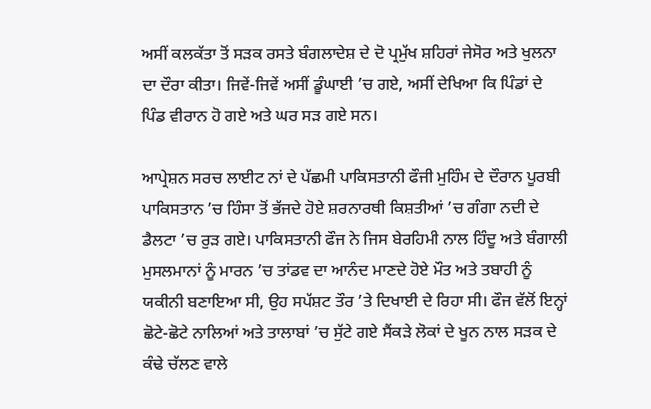ਅਸੀਂ ਕਲਕੱਤਾ ਤੋਂ ਸੜਕ ਰਸਤੇ ਬੰਗਲਾਦੇਸ਼ ਦੇ ਦੋ ਪ੍ਰਮੁੱਖ ਸ਼ਹਿਰਾਂ ਜੇਸੋਰ ਅਤੇ ਖੁਲਨਾ ਦਾ ਦੌਰਾ ਕੀਤਾ। ਜਿਵੇਂ-ਜਿਵੇਂ ਅਸੀਂ ਡੂੰਘਾਈ ’ਚ ਗਏ, ਅਸੀਂ ਦੇਖਿਆ ਕਿ ਪਿੰਡਾਂ ਦੇ ਪਿੰਡ ਵੀਰਾਨ ਹੋ ਗਏ ਅਤੇ ਘਰ ਸੜ ਗਏ ਸਨ।

ਆਪ੍ਰੇਸ਼ਨ ਸਰਚ ਲਾਈਟ ਨਾਂ ਦੇ ਪੱਛਮੀ ਪਾਕਿਸਤਾਨੀ ਫੌਜੀ ਮੁਹਿੰਮ ਦੇ ਦੌਰਾਨ ਪੂਰਬੀ ਪਾਕਿਸਤਾਨ ’ਚ ਹਿੰਸਾ ਤੋਂ ਭੱਜਦੇ ਹੋਏ ਸ਼ਰਨਾਰਥੀ ਕਿਸ਼ਤੀਆਂ ’ਚ ਗੰਗਾ ਨਦੀ ਦੇ ਡੈਲਟਾ ’ਚ ਰੁੜ ਗਏ। ਪਾਕਿਸਤਾਨੀ ਫੌਜ ਨੇ ਜਿਸ ਬੇਰਹਿਮੀ ਨਾਲ ਹਿੰਦੂ ਅਤੇ ਬੰਗਾਲੀ ਮੁਸਲਮਾਨਾਂ ਨੂੰ ਮਾਰਨ ’ਚ ਤਾਂਡਵ ਦਾ ਆਨੰਦ ਮਾਣਦੇ ਹੋਏ ਮੌਤ ਅਤੇ ਤਬਾਹੀ ਨੂੰ ਯਕੀਨੀ ਬਣਾਇਆ ਸੀ, ਉਹ ਸਪੱਸ਼ਟ ਤੌਰ ’ਤੇ ਦਿਖਾਈ ਦੇ ਰਿਹਾ ਸੀ। ਫੌਜ ਵੱਲੋਂ ਇਨ੍ਹਾਂ ਛੋਟੇ-ਛੋਟੇ ਨਾਲਿਆਂ ਅਤੇ ਤਾਲਾਬਾਂ ’ਚ ਸੁੱਟੇ ਗਏ ਸੈਂਕੜੇ ਲੋਕਾਂ ਦੇ ਖੂਨ ਨਾਲ ਸੜਕ ਦੇ ਕੰਢੇ ਚੱਲਣ ਵਾਲੇ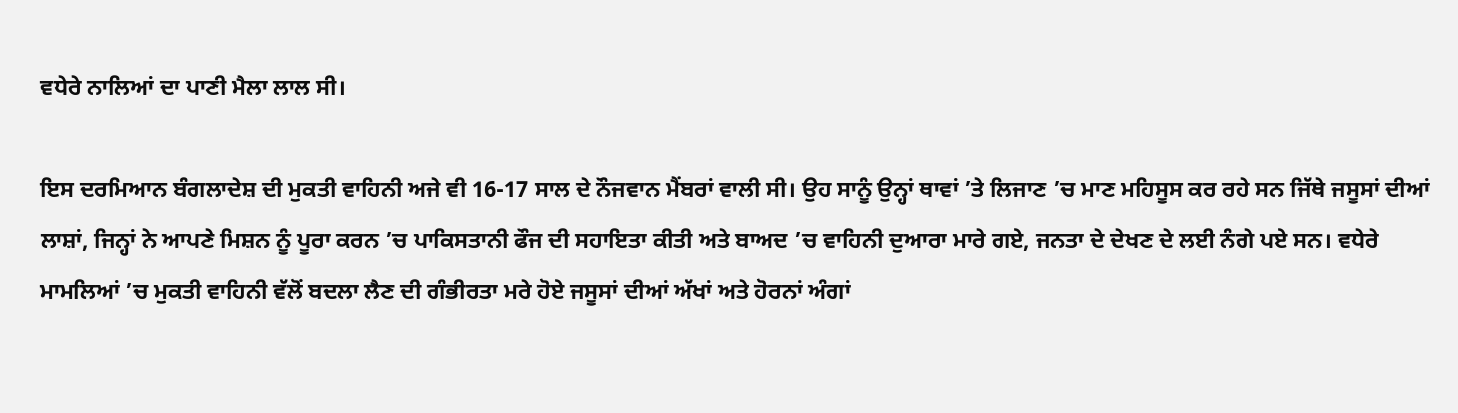ਵਧੇਰੇ ਨਾਲਿਆਂ ਦਾ ਪਾਣੀ ਮੈਲਾ ਲਾਲ ਸੀ।

ਇਸ ਦਰਮਿਆਨ ਬੰਗਲਾਦੇਸ਼ ਦੀ ਮੁਕਤੀ ਵਾਹਿਨੀ ਅਜੇ ਵੀ 16-17 ਸਾਲ ਦੇ ਨੌਜਵਾਨ ਮੈਂਬਰਾਂ ਵਾਲੀ ਸੀ। ਉਹ ਸਾਨੂੰ ਉਨ੍ਹਾਂ ਥਾਵਾਂ ’ਤੇ ਲਿਜਾਣ ’ਚ ਮਾਣ ਮਹਿਸੂਸ ਕਰ ਰਹੇ ਸਨ ਜਿੱਥੇ ਜਸੂਸਾਂ ਦੀਆਂ ਲਾਸ਼ਾਂ, ਜਿਨ੍ਹਾਂ ਨੇ ਆਪਣੇ ਮਿਸ਼ਨ ਨੂੰ ਪੂਰਾ ਕਰਨ ’ਚ ਪਾਕਿਸਤਾਨੀ ਫੌਜ ਦੀ ਸਹਾਇਤਾ ਕੀਤੀ ਅਤੇ ਬਾਅਦ ’ਚ ਵਾਹਿਨੀ ਦੁਆਰਾ ਮਾਰੇ ਗਏ, ਜਨਤਾ ਦੇ ਦੇਖਣ ਦੇ ਲਈ ਨੰਗੇ ਪਏ ਸਨ। ਵਧੇਰੇ ਮਾਮਲਿਆਂ ’ਚ ਮੁਕਤੀ ਵਾਹਿਨੀ ਵੱਲੋਂ ਬਦਲਾ ਲੈਣ ਦੀ ਗੰਭੀਰਤਾ ਮਰੇ ਹੋਏ ਜਸੂਸਾਂ ਦੀਆਂ ਅੱਖਾਂ ਅਤੇ ਹੋਰਨਾਂ ਅੰਗਾਂ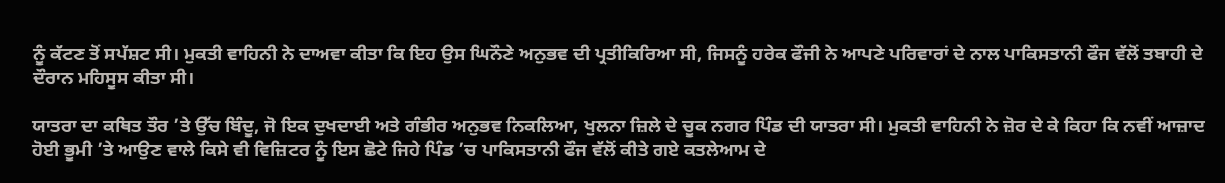ਨੂੰ ਕੱਟਣ ਤੋਂ ਸਪੱਸ਼ਟ ਸੀ। ਮੁਕਤੀ ਵਾਹਿਨੀ ਨੇ ਦਾਅਵਾ ਕੀਤਾ ਕਿ ਇਹ ਉਸ ਘਿਨੌਣੇ ਅਨੁਭਵ ਦੀ ਪ੍ਰਤੀਕਿਰਿਆ ਸੀ, ਜਿਸਨੂੰ ਹਰੇਕ ਫੌਜੀ ਨੇ ਆਪਣੇ ਪਰਿਵਾਰਾਂ ਦੇ ਨਾਲ ਪਾਕਿਸਤਾਨੀ ਫੌਜ ਵੱਲੋਂ ਤਬਾਹੀ ਦੇ ਦੌਰਾਨ ਮਹਿਸੂਸ ਕੀਤਾ ਸੀ।

ਯਾਤਰਾ ਦਾ ਕਥਿਤ ਤੌਰ ’ਤੇ ਉੱਚ ਬਿੰਦੂ, ਜੋ ਇਕ ਦੁਖਦਾਈ ਅਤੇ ਗੰਭੀਰ ਅਨੁਭਵ ਨਿਕਲਿਆ, ਖੁਲਨਾ ਜ਼ਿਲੇ ਦੇ ਚੂਕ ਨਗਰ ਪਿੰਡ ਦੀ ਯਾਤਰਾ ਸੀ। ਮੁਕਤੀ ਵਾਹਿਨੀ ਨੇ ਜ਼ੋਰ ਦੇ ਕੇ ਕਿਹਾ ਕਿ ਨਵੀਂ ਆਜ਼ਾਦ ਹੋਈ ਭੂਮੀ ’ਤੇ ਆਉਣ ਵਾਲੇ ਕਿਸੇ ਵੀ ਵਿਜ਼ਿਟਰ ਨੂੰ ਇਸ ਛੋਟੇ ਜਿਹੇ ਪਿੰਡ ’ਚ ਪਾਕਿਸਤਾਨੀ ਫੌਜ ਵੱਲੋਂ ਕੀਤੇ ਗਏ ਕਤਲੇਆਮ ਦੇ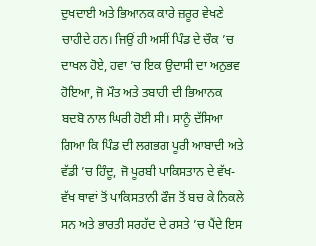ਦੁਖਦਾਈ ਅਤੇ ਭਿਆਨਕ ਕਾਰੇ ਜ਼ਰੂਰ ਵੇਖਣੇ ਚਾਹੀਦੇ ਹਨ। ਜਿਉਂ ਹੀ ਅਸੀਂ ਪਿੰਡ ਦੇ ਚੌਕ ’ਚ ਦਾਖਲ ਹੋਏ, ਹਵਾ ’ਚ ਇਕ ਉਦਾਸੀ ਦਾ ਅਨੁਭਵ ਹੋਇਆ, ਜੋ ਮੌਤ ਅਤੇ ਤਬਾਹੀ ਦੀ ਭਿਆਨਕ ਬਦਬੋ ਨਾਲ ਘਿਰੀ ਹੋਈ ਸੀ। ਸਾਨੂੰ ਦੱਸਿਆ ਗਿਆ ਕਿ ਪਿੰਡ ਦੀ ਲਗਭਗ ਪੂਰੀ ਆਬਾਦੀ ਅਤੇ ਵੱਡੀ ’ਚ ਹਿੰਦੂ, ਜੋ ਪੂਰਬੀ ਪਾਕਿਸਤਾਨ ਦੇ ਵੱਖ-ਵੱਖ ਥਾਵਾਂ ਤੋਂ ਪਾਕਿਸਤਾਨੀ ਫੌਜ ਤੋਂ ਬਚ ਕੇ ਨਿਕਲੇ ਸਨ ਅਤੇ ਭਾਰਤੀ ਸਰਹੱਦ ਦੇ ਰਸਤੇ ’ਚ ਪੈਂਦੇ ਇਸ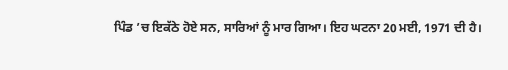ਪਿੰਡ ’ਚ ਇਕੱਠੇ ਹੋਏ ਸਨ, ਸਾਰਿਆਂ ਨੂੰ ਮਾਰ ਗਿਆ। ਇਹ ਘਟਨਾ 20 ਮਈ, 1971 ਦੀ ਹੈ।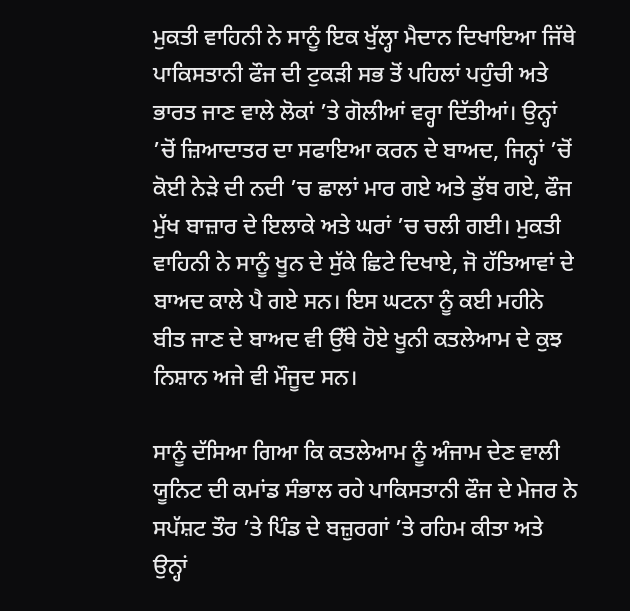ਮੁਕਤੀ ਵਾਹਿਨੀ ਨੇ ਸਾਨੂੰ ਇਕ ਖੁੱਲ੍ਹਾ ਮੈਦਾਨ ਦਿਖਾਇਆ ਜਿੱਥੇ ਪਾਕਿਸਤਾਨੀ ਫੌਜ ਦੀ ਟੁਕੜੀ ਸਭ ਤੋਂ ਪਹਿਲਾਂ ਪਹੁੰਚੀ ਅਤੇ ਭਾਰਤ ਜਾਣ ਵਾਲੇ ਲੋਕਾਂ ’ਤੇ ਗੋਲੀਆਂ ਵਰ੍ਹਾ ਦਿੱਤੀਆਂ। ਉਨ੍ਹਾਂ ’ਚੋਂ ਜ਼ਿਆਦਾਤਰ ਦਾ ਸਫਾਇਆ ਕਰਨ ਦੇ ਬਾਅਦ, ਜਿਨ੍ਹਾਂ ’ਚੋਂ ਕੋਈ ਨੇੜੇ ਦੀ ਨਦੀ ’ਚ ਛਾਲਾਂ ਮਾਰ ਗਏ ਅਤੇ ਡੁੱਬ ਗਏ, ਫੌਜ ਮੁੱਖ ਬਾਜ਼ਾਰ ਦੇ ਇਲਾਕੇ ਅਤੇ ਘਰਾਂ ’ਚ ਚਲੀ ਗਈ। ਮੁਕਤੀ ਵਾਹਿਨੀ ਨੇ ਸਾਨੂੰ ਖੂਨ ਦੇ ਸੁੱਕੇ ਛਿਟੇ ਦਿਖਾਏ, ਜੋ ਹੱਤਿਆਵਾਂ ਦੇ ਬਾਅਦ ਕਾਲੇ ਪੈ ਗਏ ਸਨ। ਇਸ ਘਟਨਾ ਨੂੰ ਕਈ ਮਹੀਨੇ ਬੀਤ ਜਾਣ ਦੇ ਬਾਅਦ ਵੀ ਉੱਥੇ ਹੋਏ ਖੂਨੀ ਕਤਲੇਆਮ ਦੇ ਕੁਝ ਨਿਸ਼ਾਨ ਅਜੇ ਵੀ ਮੌਜੂਦ ਸਨ।

ਸਾਨੂੰ ਦੱਸਿਆ ਗਿਆ ਕਿ ਕਤਲੇਆਮ ਨੂੰ ਅੰਜਾਮ ਦੇਣ ਵਾਲੀ ਯੂਨਿਟ ਦੀ ਕਮਾਂਡ ਸੰਭਾਲ ਰਹੇ ਪਾਕਿਸਤਾਨੀ ਫੌਜ ਦੇ ਮੇਜਰ ਨੇ ਸਪੱਸ਼ਟ ਤੌਰ ’ਤੇ ਪਿੰਡ ਦੇ ਬਜ਼ੁਰਗਾਂ ’ਤੇ ਰਹਿਮ ਕੀਤਾ ਅਤੇ ਉਨ੍ਹਾਂ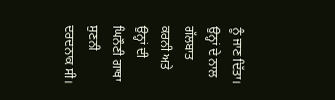ਨੂੰ ਜਾਣ ਦਿੱਤਾ। ਉਨ੍ਹਾਂ ਦੇ ਨਾਲ ਗੱਲਬਾਤ ਕਰਨੀ ਅਤੇ ਉਨ੍ਹਾਂ ਦੀ ਘਿਨੌਣੀ ਗਾਥਾ ਸੁਣਨੀ ਦਰਦਨਾਕ ਸੀ।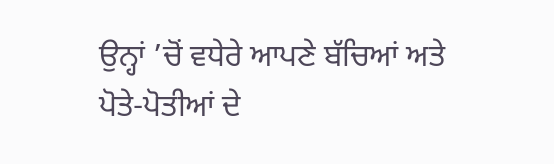ਉਨ੍ਹਾਂ ’ਚੋਂ ਵਧੇਰੇ ਆਪਣੇ ਬੱਚਿਆਂ ਅਤੇ ਪੋਤੇ-ਪੋਤੀਆਂ ਦੇ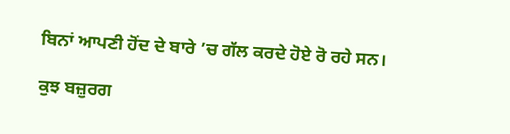ਬਿਨਾਂ ਆਪਣੀ ਹੋਂਦ ਦੇ ਬਾਰੇ ’ਚ ਗੱਲ ਕਰਦੇ ਹੋਏ ਰੋ ਰਹੇ ਸਨ।

ਕੁਝ ਬਜ਼ੁਰਗ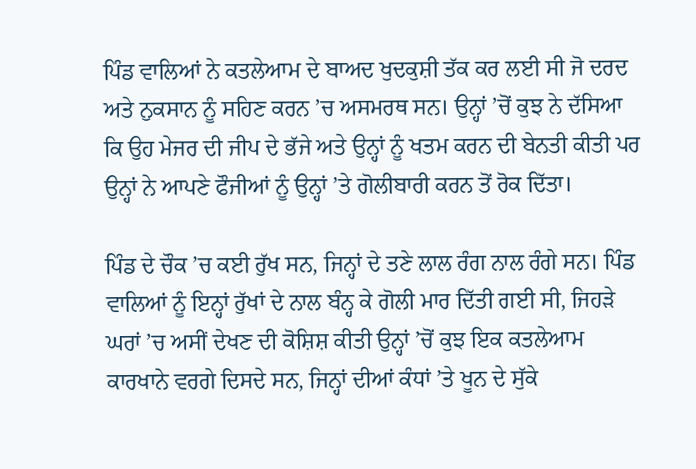ਪਿੰਡ ਵਾਲਿਆਂ ਨੇ ਕਤਲੇਆਮ ਦੇ ਬਾਅਦ ਖੁਦਕੁਸ਼ੀ ਤੱਕ ਕਰ ਲਈ ਸੀ ਜੋ ਦਰਦ ਅਤੇ ਨੁਕਸਾਨ ਨੂੰ ਸਹਿਣ ਕਰਨ ’ਚ ਅਸਮਰਥ ਸਨ। ਉਨ੍ਹਾਂ ’ਚੋਂ ਕੁਝ ਨੇ ਦੱਸਿਆ ਕਿ ਉਹ ਮੇਜਰ ਦੀ ਜੀਪ ਦੇ ਭੱਜੇ ਅਤੇ ਉਨ੍ਹਾਂ ਨੂੰ ਖਤਮ ਕਰਨ ਦੀ ਬੇਨਤੀ ਕੀਤੀ ਪਰ ਉਨ੍ਹਾਂ ਨੇ ਆਪਣੇ ਫੌਜੀਆਂ ਨੂੰ ਉਨ੍ਹਾਂ ’ਤੇ ਗੋਲੀਬਾਰੀ ਕਰਨ ਤੋਂ ਰੋਕ ਦਿੱਤਾ।

ਪਿੰਡ ਦੇ ਚੌਕ ’ਚ ਕਈ ਰੁੱਖ ਸਨ, ਜਿਨ੍ਹਾਂ ਦੇ ਤਣੇ ਲਾਲ ਰੰਗ ਨਾਲ ਰੰਗੇ ਸਨ। ਪਿੰਡ ਵਾਲਿਆਂ ਨੂੰ ਇਨ੍ਹਾਂ ਰੁੱਖਾਂ ਦੇ ਨਾਲ ਬੰਨ੍ਹ ਕੇ ਗੋਲੀ ਮਾਰ ਦਿੱਤੀ ਗਈ ਸੀ, ਜਿਹੜੇ ਘਰਾਂ ’ਚ ਅਸੀਂ ਦੇਖਣ ਦੀ ਕੋਸ਼ਿਸ਼ ਕੀਤੀ ਉਨ੍ਹਾਂ ’ਚੋਂ ਕੁਝ ਇਕ ਕਤਲੇਆਮ ਕਾਰਖਾਨੇ ਵਰਗੇ ਦਿਸਦੇ ਸਨ, ਜਿਨ੍ਹਾਂ ਦੀਆਂ ਕੰਧਾਂ ’ਤੇ ਖੂਨ ਦੇ ਸੁੱਕੇ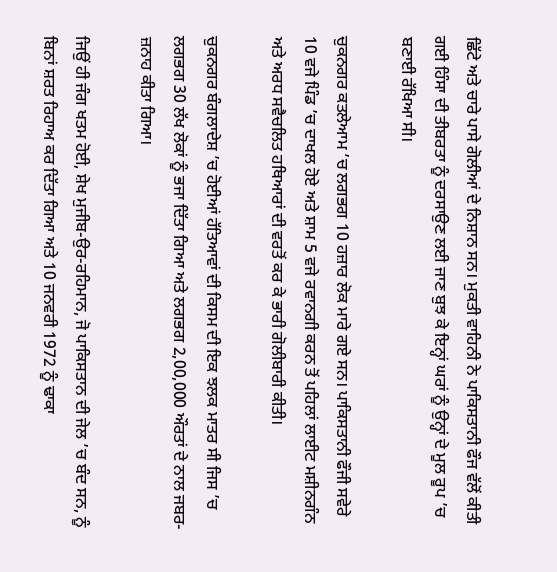ਛਿੱਟੇ ਅਤੇ ਚਾਰੇ ਪਾਸੇ ਗੋਲੀਆਂ ਦੇ ਨਿਸ਼ਾਨ ਸਨ। ਮੁਕਤੀ ਵਾਹਿਨੀ ਨੇ ਪਾਕਿਸਤਾਨੀ ਫੌਜ ਵੱਲੋਂ ਕੀਤੀ ਗਈ ਹਿੰਸਾ ਦੀ ਤੀਬਰਤਾ ਨੂੰ ਦਰਸਾਉਣ ਲਈ ਜਾਣ ਬੁਝ ਕੇ ਇਨ੍ਹਾਂ ਘਰਾਂ ਨੂੰ ਉਨ੍ਹਾਂ ਦੇ ਮੂਲ ਰੂਪ ’ਚ ਬਣਾਈ ਰੱਖਿਆ ਸੀ।

ਚੁਕਨਗਰ ਕਤਲੇਆਮ ’ਚ ਲਗਭਗ 10 ਹਜ਼ਾਰ ਲੋਕ ਮਾਰੇ ਗਏ ਸਨ। ਪਾਕਿਸਤਾਨੀ ਫੌਜੀ ਸਵੇਰੇ 10 ਵਜੇ ਪਿੰਡ ’ਚ ਦਾਖਲ ਹੋਏ ਅਤੇ ਸ਼ਾਮ 5 ਵਜੇ ਰਵਾਨਗੀ ਕਰਨ ਤੋਂ ਪਹਿਲਾਂ ਲਾਈਟ ਮਸ਼ੀਨਗੰਨ ਅਤੇ ਅਰਧ ਸਵੈਚਲਿਤ ਹਥਿਆਰਾਂ ਦੀ ਵਰਤੋਂ ਕਰ ਕੇ ਭਾਰੀ ਗੋਲੀਬਾਰੀ ਕੀਤੀ।

ਚੁਕਨਗਰ ਬੰਗਲਾਦੇਸ਼ ’ਚ ਹੋਈਆਂ ਹੱਤਿਆਵਾਂ ਦੀ ਕਿਸਮ ਦੀ ਇਕ ਝਲਕ ਮਾਤਰ ਸੀ ਜਿਸ ’ਚ ਲਗਭਗ 30 ਲੱਖ ਲੋਕਾਂ ਨੂੰ ਭਜਾ ਦਿੱਤਾ ਗਿਆ ਅਤੇ ਲਗਭਗ 2,00,000 ਔਰਤਾਂ ਦੇ ਨਾਲ ਜਬਰ-ਜ਼ਨਾਹ ਕੀਤਾ ਗਿਆ।

ਜਿਉਂ ਹੀ ਜੰਗ ਖਤਮ ਹੋਈ, ਸ਼ੇਖ ਮੁਜੀਬ-ਉਰ-ਰਹਿਮਾਨ, ਜੋ ਪਾਕਿਸਤਾਨ ਦੀ ਜੇਲ ’ਚ ਬੰਦ ਸਨ, ਨੂੰ ਬਿਨਾਂ ਸ਼ਰਤ ਰਿਹਾਅ ਕਰ ਦਿੱਤਾ ਗਿਆ ਅਤੇ 10 ਜਨਵਰੀ 1972 ਨੂੰ ਢਾਕਾ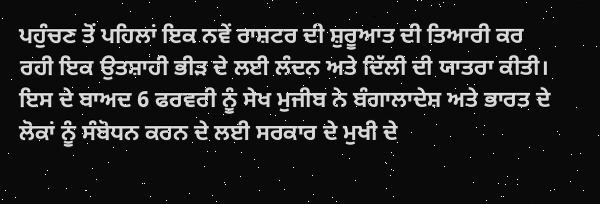ਪਹੁੰਚਣ ਤੋਂ ਪਹਿਲਾਂ ਇਕ ਨਵੇਂ ਰਾਸ਼ਟਰ ਦੀ ਸ਼ੁਰੂਆਤ ਦੀ ਤਿਆਰੀ ਕਰ ਰਹੀ ਇਕ ਉਤਸ਼ਾਹੀ ਭੀੜ ਦੇ ਲਈ ਲੰਦਨ ਅਤੇ ਦਿੱਲੀ ਦੀ ਯਾਤਰਾ ਕੀਤੀ। ਇਸ ਦੇ ਬਾਅਦ 6 ਫਰਵਰੀ ਨੂੰ ਸੇਖ ਮੁਜੀਬ ਨੇ ਬੰਗਾਲਾਦੇਸ਼ ਅਤੇ ਭਾਰਤ ਦੇ ਲੋਕਾਂ ਨੂੰ ਸੰਬੋਧਨ ਕਰਨ ਦੇ ਲਈ ਸਰਕਾਰ ਦੇ ਮੁਖੀ ਦੇ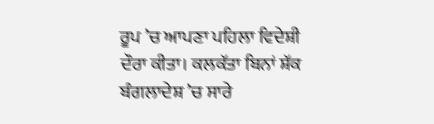ਰੂਪ ’ਚ ਆਪਣਾ ਪਹਿਲਾ ਵਿਦੇਸ਼ੀ ਦੌਰਾ ਕੀਤਾ। ਕਲਕੱਤਾ ਬਿਨਾਂ ਸ਼ੱਕ ਬੰਗਲਾਦੇਸ਼ ’ਚ ਸਾਰੇ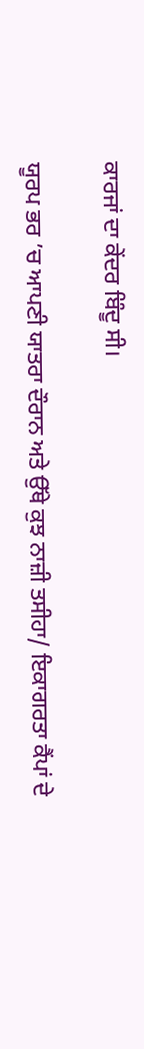ਕਾਰਜਾਂ ਦਾ ਕੇਂਦਰ ਬਿੰਦੂ ਸੀ।

ਯੂਰਪ ਭਰ ’ਚ ਆਪਣੀ ਯਾਤਰਾ ਦੌਰਾਨ ਅਤੇ ਉੱਥੇ ਕੁਝ ਨਾਜ਼ੀ ਤਸੀਹਾ/ ਇਕਾਗਰਤਾ ਕੈਂਪਾਂ ਦੇ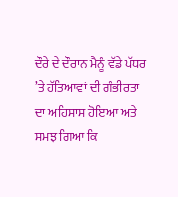ਦੌਰੇ ਦੇ ਦੌਰਾਨ ਮੈਨੂੰ ਵੱਡੇ ਪੱਧਰ ’ਤੇ ਹੱਤਿਆਵਾਂ ਦੀ ਗੰਭੀਰਤਾ ਦਾ ਅਹਿਸਾਸ ਹੋਇਆ ਅਤੇ ਸਮਝ ਗਿਆ ਕਿ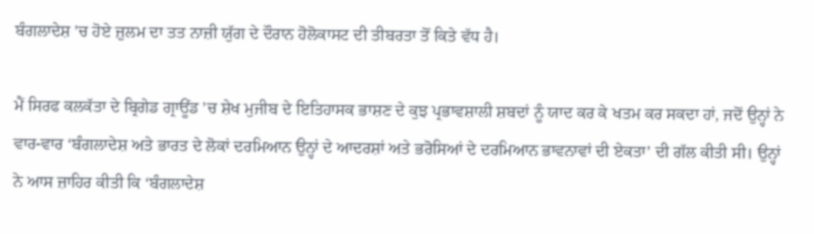ਬੰਗਲਾਦੇਸ਼ ’ਚ ਹੋਏ ਜ਼ੁਲਮ ਦਾ ਤਤ ਨਾਜ਼ੀ ਯੁੱਗ ਦੇ ਦੌਰਾਨ ਹੋਲੋਕਾਸਟ ਦੀ ਤੀਬਰਤਾ ਤੋਂ ਕਿਤੇ ਵੱਧ ਹੈ।

ਮੈਂ ਸਿਰਫ ਕਲਕੱਤਾ ਦੇ ਬ੍ਰਿਗੇਡ ਗ੍ਰਾਊਂਡ ’ਚ ਸ਼ੇਖ ਮੁਜੀਬ ਦੇ ਇਤਿਹਾਸਕ ਭਾਸ਼ਣ ਦੇ ਕੁਝ ਪ੍ਰਭਾਵਸ਼ਾਲੀ ਸ਼ਬਦਾਂ ਨੂੰ ਯਾਦ ਕਰ ਕੇ ਖਤਮ ਕਰ ਸਕਦਾ ਹਾਂ, ਜਦੋਂ ਉਨ੍ਹਾਂ ਨੇ ਵਾਰ-ਵਾਰ ‘ਬੰਗਲਾਦੇਸ਼ ਅਤੇ ਭਾਰਤ ਦੇ ਲੋਕਾਂ ਦਰਮਿਆਨ ਉਨ੍ਹਾਂ ਦੇ ਆਦਰਸ਼ਾਂ ਅਤੇ ਭਰੋਸਿਆਂ ਦੇ ਦਰਮਿਆਨ ਭਾਵਨਾਵਾਂ ਦੀ ਏਕਤਾ’ ਦੀ ਗੱਲ ਕੀਤੀ ਸੀ। ਉਨ੍ਹਾਂ ਨੇ ਆਸ ਜ਼ਾਹਿਰ ਕੀਤੀ ਕਿ ‘ਬੰਗਲਾਦੇਸ਼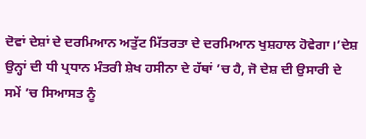ਦੋਵਾਂ ਦੇਸ਼ਾਂ ਦੇ ਦਰਮਿਆਨ ਅਤੁੱਟ ਮਿੱਤਰਤਾ ਦੇ ਦਰਮਿਆਨ ਖੁਸ਼ਹਾਲ ਹੋਵੇਗਾ।’ਦੇਸ਼ ਉਨ੍ਹਾਂ ਦੀ ਧੀ ਪ੍ਰਧਾਨ ਮੰਤਰੀ ਸ਼ੇਖ ਹਸੀਨਾ ਦੇ ਹੱਥਾਂ ’ਚ ਹੈ, ਜੋ ਦੇਸ਼ ਦੀ ਉਸਾਰੀ ਦੇ ਸਮੇਂ ’ਚ ਸਿਆਸਤ ਨੂੰ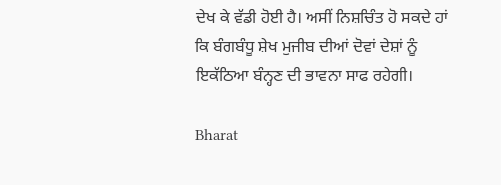ਦੇਖ ਕੇ ਵੱਡੀ ਹੋਈ ਹੈ। ਅਸੀਂ ਨਿਸ਼ਚਿੰਤ ਹੋ ਸਕਦੇ ਹਾਂ ਕਿ ਬੰਗਬੰਧੂ ਸ਼ੇਖ ਮੁਜੀਬ ਦੀਆਂ ਦੋਵਾਂ ਦੇਸ਼ਾਂ ਨੂੰ ਇਕੱਠਿਆ ਬੰਨ੍ਹਣ ਦੀ ਭਾਵਨਾ ਸਾਫ ਰਹੇਗੀ।

Bharat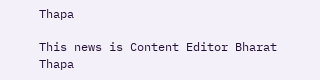Thapa

This news is Content Editor Bharat Thapa